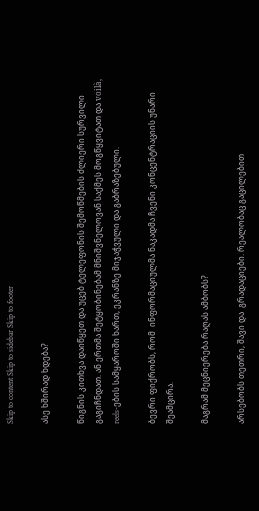Skip to content Skip to sidebar Skip to footer

ასე ხშირად ხდება?

წიგნის კითხვა დაიწყეთ და უცებ ტელეფონის შემოწმების ძლიერი სურვილი გაგიჩნდათ. ან ერთმა შეტყობინებამ მნიშვნელოვან საქმეს მოგწყვიტათ და voilà, reels-ების სამყაროში ხართ, ეკრანზე მიჯაჭვული და გაბრაზებული.

ბევრი ფიქრობს, რომ  ინფორმაციულმა ნაკადმა ჩვენი კონცენტრაციის უნარი შეამცირა.

მაგრამ მეცნიერება რაღას ამბობს?

არსებობს თეთრი, შავი და  გრადაციები. რეალობაც გაცილებით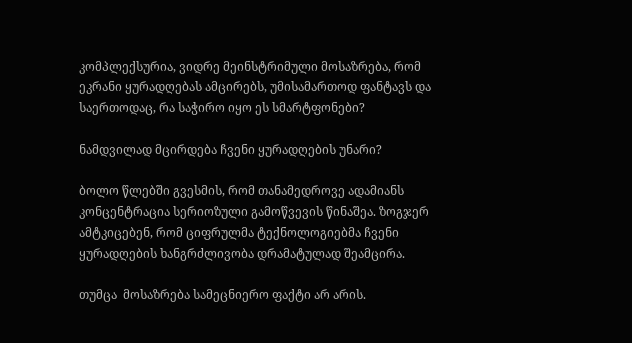კომპლექსურია, ვიდრე მეინსტრიმული მოსაზრება, რომ ეკრანი ყურადღებას ამცირებს, უმისამართოდ ფანტავს და საერთოდაც, რა საჭირო იყო ეს სმარტფონები?

ნამდვილად მცირდება ჩვენი ყურადღების უნარი?

ბოლო წლებში გვესმის, რომ თანამედროვე ადამიანს კონცენტრაცია სერიოზული გამოწვევის წინაშეა. ზოგჯერ ამტკიცებენ, რომ ციფრულმა ტექნოლოგიებმა ჩვენი ყურადღების ხანგრძლივობა დრამატულად შეამცირა.

თუმცა  მოსაზრება სამეცნიერო ფაქტი არ არის.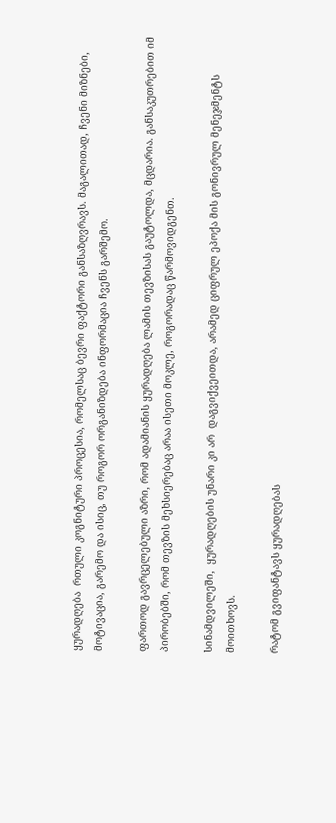ყურადღება  რთული კოგნიტური პროცესია, რომელსაც ბევრი ფაქტორი განსაზღვრავს. მაგალითად, ჩვენი მიზნები, მოტივაცია, გარემო და ისიც, თუ როგორ ორგანიზდება ინფორმაცია ჩვენს გარშემო.

ფართოდ გავრცელებული აზრი, რომ ადამიანის ყურადღება ლამის თევზისას გაუტოლდა, მცდარია. განსაკუთრებით იმ პირობებში, რომ თევზის მეხსიერებაც არაა ისეთი მოკლე, როგორადაც წარმოვიდგენთ.

სინამდვილეში,  ყურადღების უნარი კი არ  დაგვიქვეითდა, არამედ ციფრულ ეპოქა მის გონივრულ მენეჯმენტს მოითხოვს.

რატომ გვიფანტავს ყურადღებას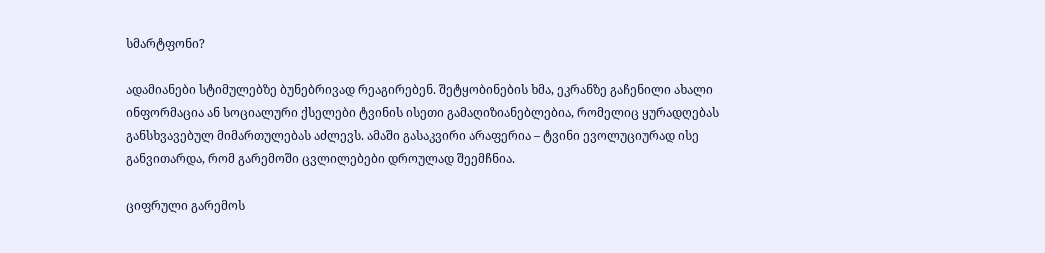სმარტფონი?

ადამიანები სტიმულებზე ბუნებრივად რეაგირებენ. შეტყობინების ხმა, ეკრანზე გაჩენილი ახალი ინფორმაცია ან სოციალური ქსელები ტვინის ისეთი გამაღიზიანებლებია, რომელიც ყურადღებას განსხვავებულ მიმართულებას აძლევს. ამაში გასაკვირი არაფერია – ტვინი ევოლუციურად ისე განვითარდა, რომ გარემოში ცვლილებები დროულად შეემჩნია.

ციფრული გარემოს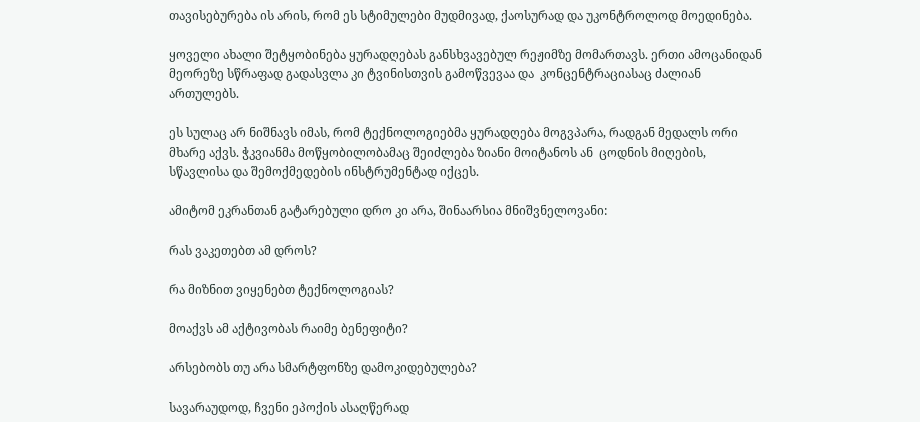თავისებურება ის არის, რომ ეს სტიმულები მუდმივად, ქაოსურად და უკონტროლოდ მოედინება.

ყოველი ახალი შეტყობინება ყურადღებას განსხვავებულ რეჟიმზე მომართავს. ერთი ამოცანიდან მეორეზე სწრაფად გადასვლა კი ტვინისთვის გამოწვევაა და  კონცენტრაციასაც ძალიან ართულებს.

ეს სულაც არ ნიშნავს იმას, რომ ტექნოლოგიებმა ყურადღება მოგვპარა, რადგან მედალს ორი მხარე აქვს. ჭკვიანმა მოწყობილობამაც შეიძლება ზიანი მოიტანოს ან  ცოდნის მიღების, სწავლისა და შემოქმედების ინსტრუმენტად იქცეს.

ამიტომ ეკრანთან გატარებული დრო კი არა, შინაარსია მნიშვნელოვანი:

რას ვაკეთებთ ამ დროს?

რა მიზნით ვიყენებთ ტექნოლოგიას?

მოაქვს ამ აქტივობას რაიმე ბენეფიტი?

არსებობს თუ არა სმარტფონზე დამოკიდებულება?

სავარაუდოდ, ჩვენი ეპოქის ასაღწერად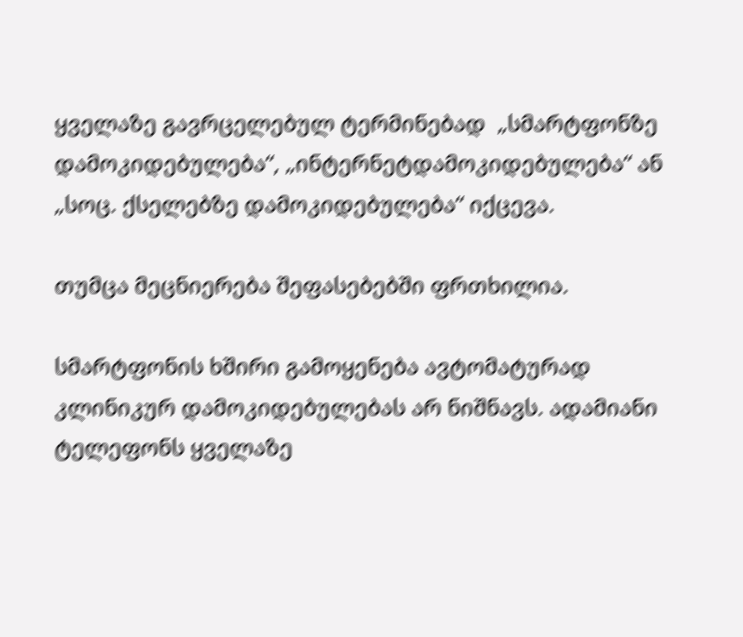ყველაზე გავრცელებულ ტერმინებად  „სმარტფონზე დამოკიდებულება“, „ინტერნეტდამოკიდებულება“ ან „სოც. ქსელებზე დამოკიდებულება“ იქცევა.

თუმცა მეცნიერება შეფასებებში ფრთხილია.

სმარტფონის ხშირი გამოყენება ავტომატურად კლინიკურ დამოკიდებულებას არ ნიშნავს. ადამიანი ტელეფონს ყველაზე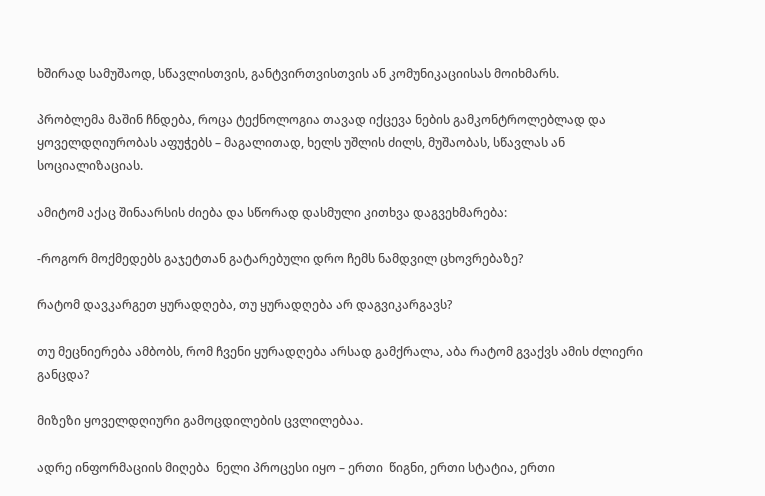ხშირად სამუშაოდ, სწავლისთვის, განტვირთვისთვის ან კომუნიკაციისას მოიხმარს.

პრობლემა მაშინ ჩნდება, როცა ტექნოლოგია თავად იქცევა ნების გამკონტროლებლად და ყოველდღიურობას აფუჭებს – მაგალითად, ხელს უშლის ძილს, მუშაობას, სწავლას ან სოციალიზაციას.

ამიტომ აქაც შინაარსის ძიება და სწორად დასმული კითხვა დაგვეხმარება:

-როგორ მოქმედებს გაჯეტთან გატარებული დრო ჩემს ნამდვილ ცხოვრებაზე?

რატომ დავკარგეთ ყურადღება, თუ ყურადღება არ დაგვიკარგავს?

თუ მეცნიერება ამბობს, რომ ჩვენი ყურადღება არსად გამქრალა, აბა რატომ გვაქვს ამის ძლიერი განცდა?

მიზეზი ყოველდღიური გამოცდილების ცვლილებაა.

ადრე ინფორმაციის მიღება  ნელი პროცესი იყო – ერთი  წიგნი, ერთი სტატია, ერთი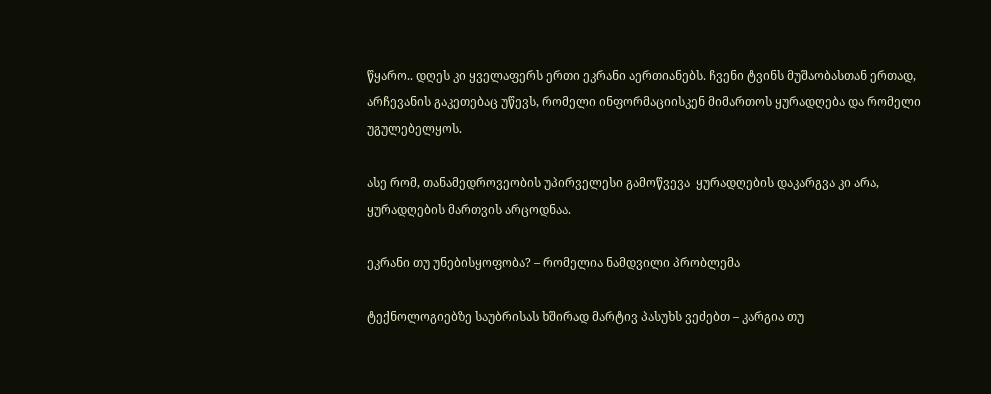წყარო.. დღეს კი ყველაფერს ერთი ეკრანი აერთიანებს. ჩვენი ტვინს მუშაობასთან ერთად, არჩევანის გაკეთებაც უწევს, რომელი ინფორმაციისკენ მიმართოს ყურადღება და რომელი უგულებელყოს.

ასე რომ, თანამედროვეობის უპირველესი გამოწვევა  ყურადღების დაკარგვა კი არა,  ყურადღების მართვის არცოდნაა.

ეკრანი თუ უნებისყოფობა? – რომელია ნამდვილი პრობლემა

ტექნოლოგიებზე საუბრისას ხშირად მარტივ პასუხს ვეძებთ – კარგია თუ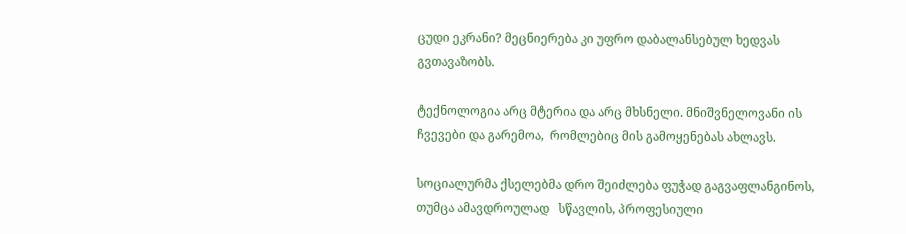ცუდი ეკრანი? მეცნიერება კი უფრო დაბალანსებულ ხედვას გვთავაზობს.

ტექნოლოგია არც მტერია და არც მხსნელი. მნიშვნელოვანი ის ჩვევები და გარემოა,  რომლებიც მის გამოყენებას ახლავს.

სოციალურმა ქსელებმა დრო შეიძლება ფუჭად გაგვაფლანგინოს, თუმცა ამავდროულად   სწავლის, პროფესიული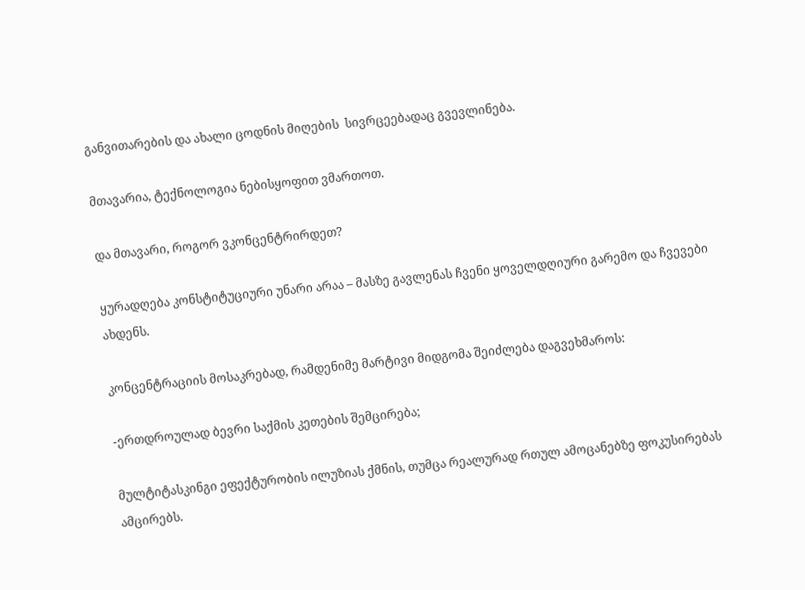განვითარების და ახალი ცოდნის მიღების  სივრცეებადაც გვევლინება.

მთავარია, ტექნოლოგია ნებისყოფით ვმართოთ.

და მთავარი, როგორ ვკონცენტრირდეთ?

ყურადღება კონსტიტუციური უნარი არაა – მასზე გავლენას ჩვენი ყოველდღიური გარემო და ჩვევები ახდენს.

კონცენტრაციის მოსაკრებად, რამდენიმე მარტივი მიდგომა შეიძლება დაგვეხმაროს:

-ერთდროულად ბევრი საქმის კეთების შემცირება;

მულტიტასკინგი ეფექტურობის ილუზიას ქმნის, თუმცა რეალურად რთულ ამოცანებზე ფოკუსირებას ამცირებს.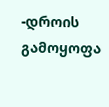-დროის გამოყოფა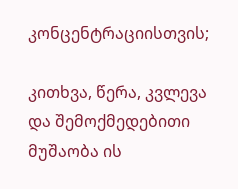კონცენტრაციისთვის;

კითხვა, წერა, კვლევა და შემოქმედებითი მუშაობა ის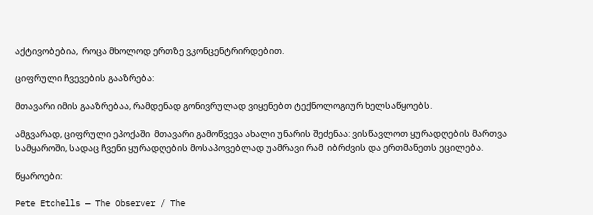აქტივობებია,  როცა მხოლოდ ერთზე ვკონცენტრირდებით.

ციფრული ჩვევების გააზრება:

მთავარი იმის გააზრებაა, რამდენად გონივრულად ვიყენებთ ტექნოლოგიურ ხელსაწყოებს.

ამგვარად, ციფრული ეპოქაში  მთავარი გამოწვევა ახალი უნარის შეძენაა: ვისწავლოთ ყურადღების მართვა სამყაროში, სადაც ჩვენი ყურადღების მოსაპოვებლად უამრავი რამ  იბრძვის და ერთმანეთს ეცილება.

წყაროები:

Pete Etchells — The Observer / The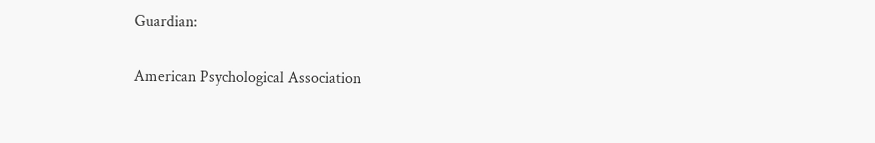Guardian:

American Psychological Association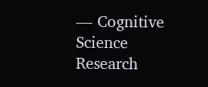— Cognitive Science Research